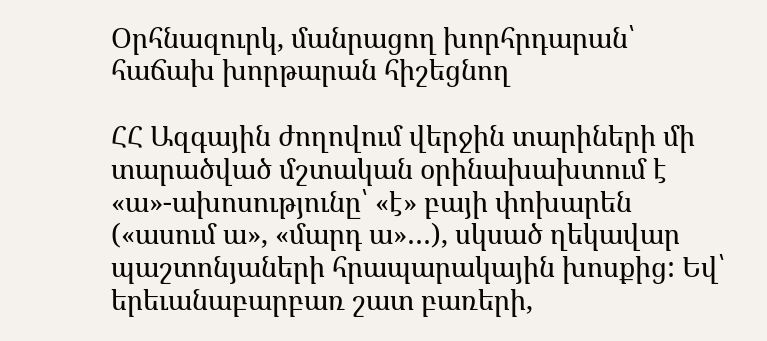Օրհնազուրկ, մանրացող խորհրդարան՝ հաճախ խորթարան հիշեցնող

ՀՀ Ազգային ժողովում վերջին տարիների մի տարածված մշտական օրինախախտում է «ա»-ախոսությունը՝ «է» բայի փոխարեն («ասում ա», «մարդ ա»…), սկսած ղեկավար պաշտոնյաների հրապարակային խոսքից: Եվ՝ երեւանաբարբառ շատ բառերի,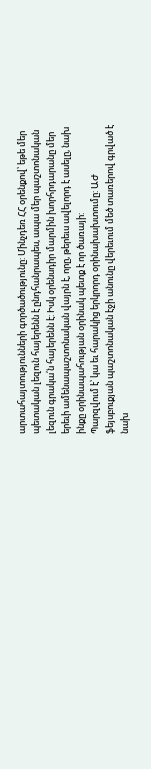արտահայտությունների գործածությունը: Մինչդեռ ՀՀ օրենքով՝ եթե մեր պետական լեզուն հայերենն է ընդհանրապես, ապա մեր պաշտոնական լեզուն գրակա՛ն հայերենն է: Իսկ օրենսդիր մարմին խորհրդարանը մեր երեւի ամենապաշտոնական վայրն է, որը, թերեւս ավելորդ է ասելը, նախ ինքը օրինապահության օրինակ պետք է որ ծառայի:
Պարզվում է՝ կա եւ հարակից երկրորդ օրինախախտումը: ԱԺ ֆեյսբուքյան պաշտոնական էջի անունը վերեւում մեծ տառերով գրված է նախ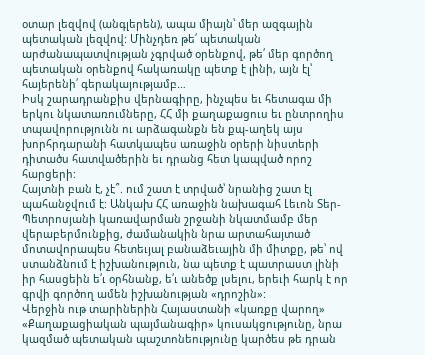օտար լեզվով (անգլերեն), ապա միայն՝ մեր ազգային պետական լեզվով: Մինչդեռ թե՛ պետական արժանապատվության չգրված օրենքով, թե՛ մեր գործող պետական օրենքով հակառակը պետք է լինի, այն էլ՝ հայերենի՛ գերակայությամբ…
Իսկ շարադրանքիս վերնագիրը, ինչպես եւ հետագա մի երկու նկատառումները, ՀՀ մի քաղաքացուս եւ ընտրողիս տպավորությունն ու արձագանքն են քպ-աղեկ այս խորհրդարանի հատկապես առաջին օրերի նիստերի դիտածս հատվածերին եւ դրանց հետ կապված որոշ հարցերի:
Հայտնի բան է, չէ՞. ում շատ է տրված՝ նրանից շատ էլ պահանջվում է: Անկախ ՀՀ առաջին նախագահ Լեւոն Տեր-Պետրոսյանի կառավարման շրջանի նկատմամբ մեր վերաբերմունքից, ժամանակին նրա արտահայտած մոտավորապես հետեւյալ բանաձեւային մի միտքը, թե՝ ով ստանձնում է իշխանություն, նա պետք է պատրաստ լինի իր հասցեին ե՛ւ օրհնանք, ե՛ւ անեծք լսելու, երեւի հարկ է որ գրվի գործող ամեն իշխանության «դրոշին»:
Վերջին ութ տարիներին Հայաստանի «կառքը վարող» «Քաղաքացիական պայմանագիր» կուսակցությունը, նրա կազմած պետական պաշտոնեությունը կարծես թե դրան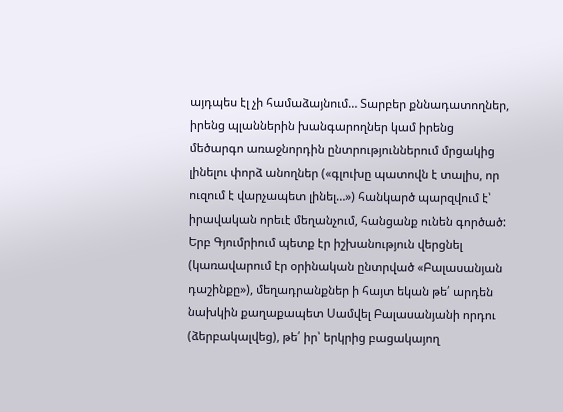այդպես էլ չի համաձայնում… Տարբեր քննադատողներ, իրենց պլաններին խանգարողներ կամ իրենց մեծարգո առաջնորդին ընտրություններում մրցակից լինելու փորձ անողներ («գլուխը պատովն է տալիս, որ ուզում է վարչապետ լինել…») հանկարծ պարզվում է՝ իրավական որեւէ մեղանչում, հանցանք ունեն գործած: Երբ Գյումրիում պետք էր իշխանություն վերցնել (կառավարում էր օրինական ընտրված «Բալասանյան դաշինքը»), մեղադրանքներ ի հայտ եկան թե՛ արդեն նախկին քաղաքապետ Սամվել Բալասանյանի որդու (ձերբակալվեց), թե՛ իր՝ երկրից բացակայող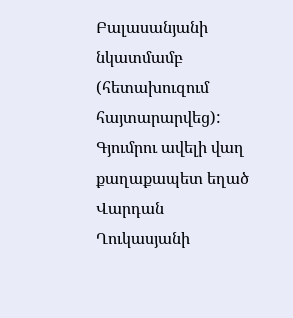Բալասանյանի նկատմամբ (հետախուզում հայտարարվեց): Գյումրու ավելի վաղ քաղաքապետ եղած Վարդան Ղուկասյանի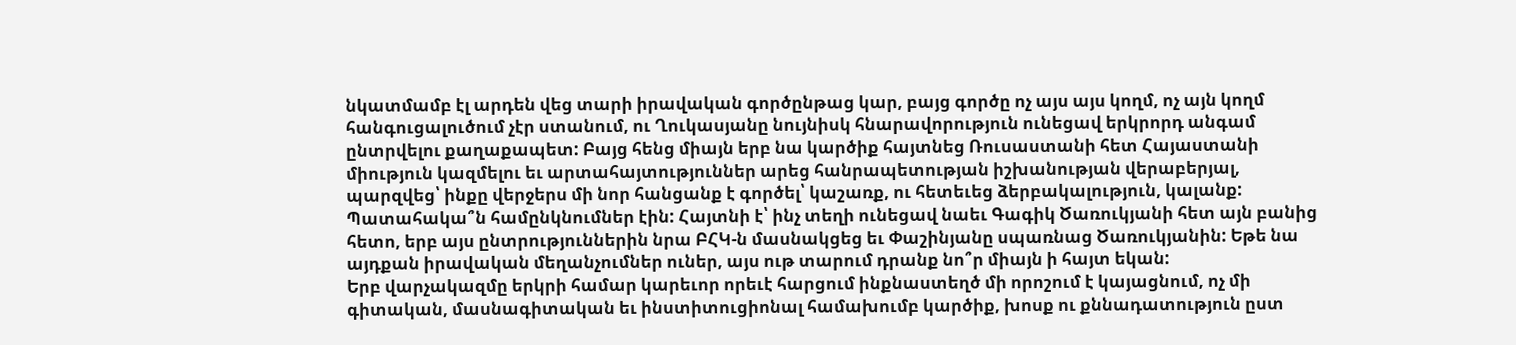նկատմամբ էլ արդեն վեց տարի իրավական գործընթաց կար, բայց գործը ոչ այս այս կողմ, ոչ այն կողմ հանգուցալուծում չէր ստանում, ու Ղուկասյանը նույնիսկ հնարավորություն ունեցավ երկրորդ անգամ ընտրվելու քաղաքապետ: Բայց հենց միայն երբ նա կարծիք հայտնեց Ռուսաստանի հետ Հայաստանի միություն կազմելու եւ արտահայտություններ արեց հանրապետության իշխանության վերաբերյալ, պարզվեց՝ ինքը վերջերս մի նոր հանցանք է գործել՝ կաշառք, ու հետեւեց ձերբակալություն, կալանք: Պատահակա՞ն համընկնումներ էին: Հայտնի է՝ ինչ տեղի ունեցավ նաեւ Գագիկ Ծառուկյանի հետ այն բանից հետո, երբ այս ընտրություններին նրա ԲՀԿ-ն մասնակցեց եւ Փաշինյանը սպառնաց Ծառուկյանին: Եթե նա այդքան իրավական մեղանչումներ ուներ, այս ութ տարում դրանք նո՞ր միայն ի հայտ եկան:
Երբ վարչակազմը երկրի համար կարեւոր որեւէ հարցում ինքնաստեղծ մի որոշում է կայացնում, ոչ մի գիտական, մասնագիտական եւ ինստիտուցիոնալ համախումբ կարծիք, խոսք ու քննադատություն ըստ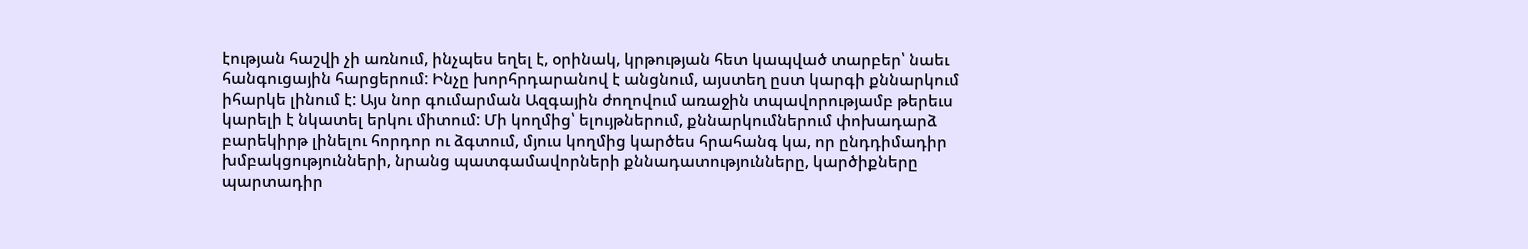էության հաշվի չի առնում, ինչպես եղել է, օրինակ, կրթության հետ կապված տարբեր՝ նաեւ հանգուցային հարցերում: Ինչը խորհրդարանով է անցնում, այստեղ ըստ կարգի քննարկում իհարկե լինում է: Այս նոր գումարման Ազգային ժողովում առաջին տպավորությամբ թերեւս կարելի է նկատել երկու միտում: Մի կողմից՝ ելույթներում, քննարկումներում փոխադարձ բարեկիրթ լինելու հորդոր ու ձգտում, մյուս կողմից կարծես հրահանգ կա, որ ընդդիմադիր խմբակցությունների, նրանց պատգամավորների քննադատությունները, կարծիքները պարտադիր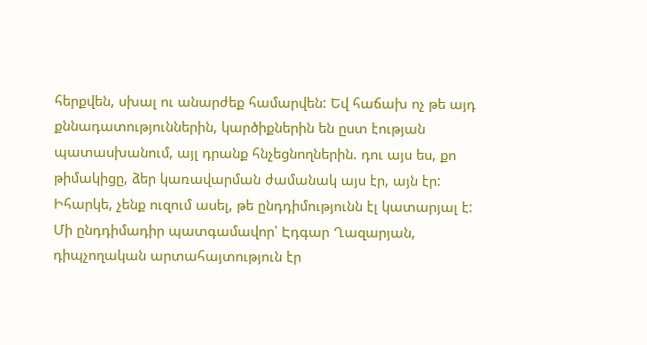հերքվեն, սխալ ու անարժեք համարվեն: Եվ հաճախ ոչ թե այդ քննադատություններին, կարծիքներին են ըստ էության պատասխանում, այլ դրանք հնչեցնողներին. դու այս ես, քո թիմակիցը, ձեր կառավարման ժամանակ այս էր, այն էր:
Իհարկե, չենք ուզում ասել, թե ընդդիմությունն էլ կատարյալ է: Մի ընդդիմադիր պատգամավոր՝ Էդգար Ղազարյան, դիպչողական արտահայտություն էր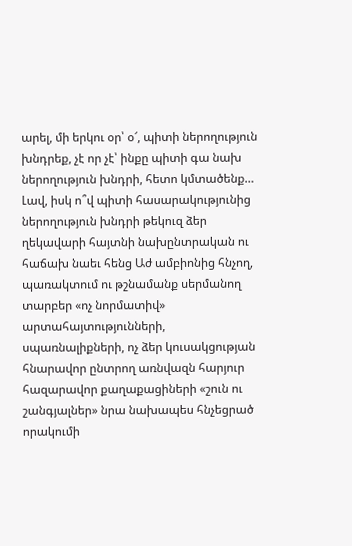արել, մի երկու օր՝ օ՜, պիտի ներողություն խնդրեք, չէ որ չէ՝ ինքը պիտի գա նախ ներողություն խնդրի, հետո կմտածենք…
Լավ, իսկ ո՞վ պիտի հասարակությունից ներողություն խնդրի թեկուզ ձեր ղեկավարի հայտնի նախընտրական ու հաճախ նաեւ հենց Աժ ամբիոնից հնչող, պառակտում ու թշնամանք սերմանող տարբեր «ոչ նորմատիվ» արտահայտությունների, սպառնալիքների, ոչ ձեր կուսակցության հնարավոր ընտրող առնվազն հարյուր հազարավոր քաղաքացիների «շուն ու շանգյալներ» նրա նախապես հնչեցրած որակումի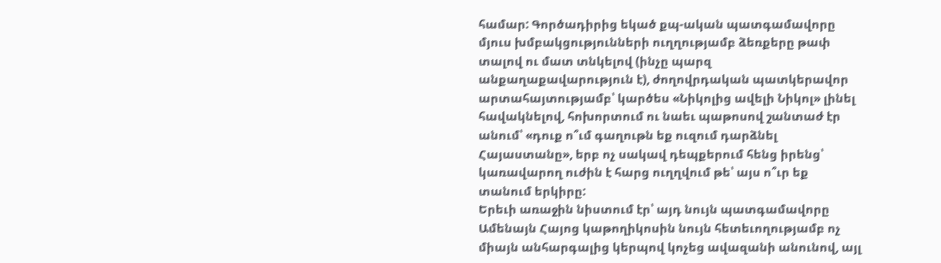համար: Գործադիրից եկած քպ-ական պատգամավորը մյուս խմբակցությունների ուղղությամբ ձեռքերը թափ տալով ու մատ տնկելով (ինչը պարզ անքաղաքավարություն է), ժողովրդական պատկերավոր արտահայտությամբ՝ կարծես «Նիկոլից ավելի Նիկոլ» լինել հավակնելով, հոխորտում ու նաեւ պաթոսով շանտաժ էր անում՝ «դուք ո՞ւմ գաղութն եք ուզում դարձնել Հայաստանը», երբ ոչ սակավ դեպքերում հենց իրենց՝ կառավարող ուժին է հարց ուղղվում թե՝ այս ո՞ւր եք տանում երկիրը:
Երեւի առաջին նիստում էր՝ այդ նույն պատգամավորը Ամենայն Հայոց կաթողիկոսին նույն հետեւողությամբ ոչ միայն անհարգալից կերպով կոչեց ավազանի անունով, այլ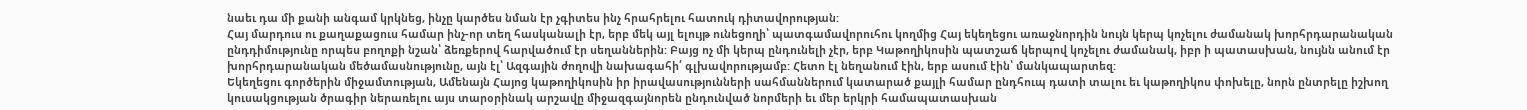նաեւ դա մի քանի անգամ կրկնեց, ինչը կարծես նման էր չգիտես ինչ հրահրելու հատուկ դիտավորության:
Հայ մարդուս ու քաղաքացուս համար ինչ-որ տեղ հասկանալի էր, երբ մեկ այլ ելույթ ունեցողի՝ պատգամավորուհու կողմից Հայ եկեղեցու առաջնորդին նույն կերպ կոչելու ժամանակ խորհրդարանական ընդդիմությունը որպես բողոքի նշան՝ ձեռքերով հարվածում էր սեղաններին: Բայց ոչ մի կերպ ընդունելի չէր, երբ Կաթողիկոսին պատշաճ կերպով կոչելու ժամանակ, իբր ի պատասխան, նույնն անում էր խորհրդարանական մեծամասնությունը, այն էլ՝ Ազգային ժողովի նախագահի՛ գլխավորությամբ: Հետո էլ նեղանում էին, երբ ասում էին՝ մանկապարտեզ:
Եկեղեցու գործերին միջամտության, Ամենայն Հայոց կաթողիկոսին իր իրավասությունների սահմաններում կատարած քայլի համար ընդհուպ դատի տալու եւ կաթողիկոս փոխելը, նորն ընտրելը իշխող կուսակցության ծրագիր ներառելու այս տարօրինակ արշավը միջազգայնորեն ընդունված նորմերի եւ մեր երկրի համապատասխան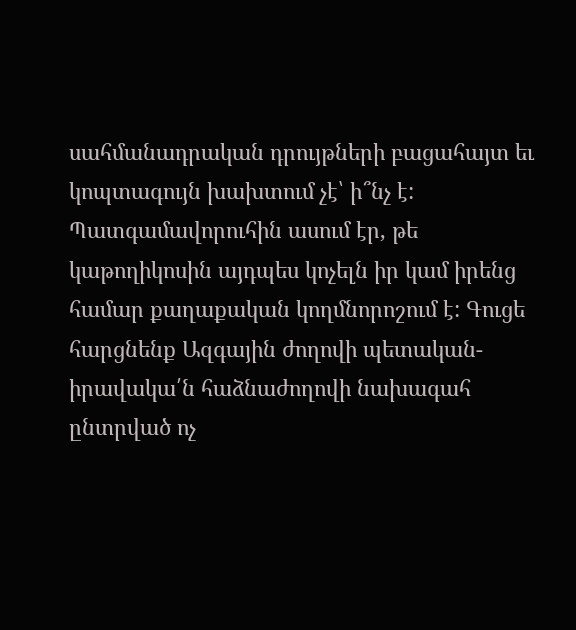սահմանադրական դրույթների բացահայտ եւ կոպտագույն խախտում չէ՝ ի՞նչ է: Պատգամավորուհին ասում էր, թե կաթողիկոսին այդպես կոչելն իր կամ իրենց համար քաղաքական կողմնորոշում է: Գուցե հարցնենք Ազգային ժողովի պետական-իրավակա՛ն հաձնաժողովի նախագահ ընտրված ոչ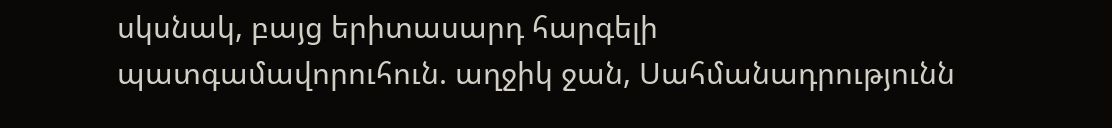սկսնակ, բայց երիտասարդ հարգելի պատգամավորուհուն. աղջիկ ջան, Սահմանադրությունն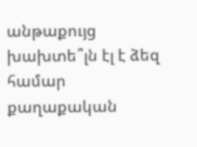անթաքույց խախտե՞լն էլ է ձեզ համար քաղաքական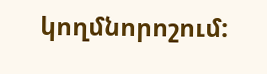կողմնորոշում: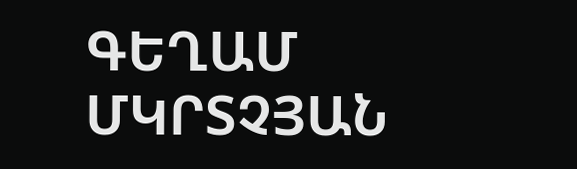ԳԵՂԱՄ ՄԿՐՏՉՅԱՆ